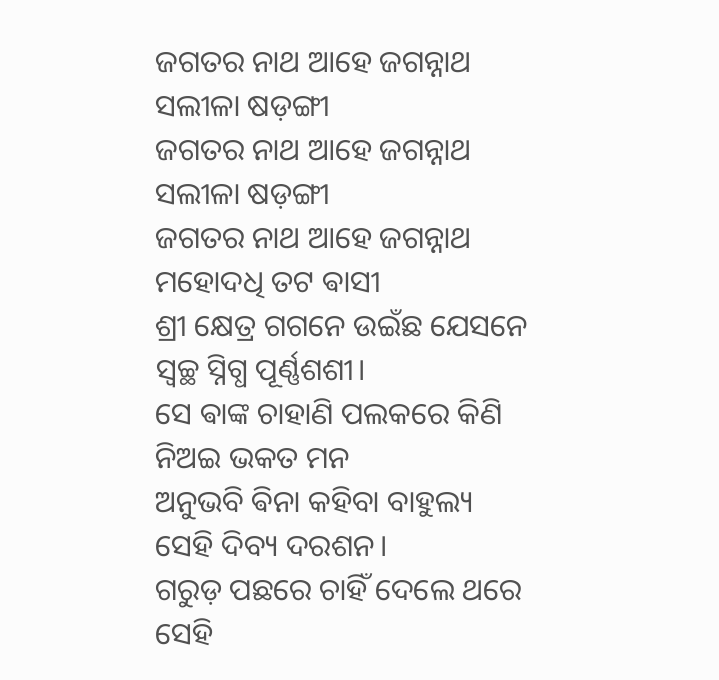ଜଗତର ନାଥ ଆହେ ଜଗନ୍ନାଥ ସଲୀଳା ଷଡ଼ଙ୍ଗୀ
ଜଗତର ନାଥ ଆହେ ଜଗନ୍ନାଥ ସଲୀଳା ଷଡ଼ଙ୍ଗୀ
ଜଗତର ନାଥ ଆହେ ଜଗନ୍ନାଥ
ମହୋଦଧି ତଟ ଵାସୀ
ଶ୍ରୀ କ୍ଷେତ୍ର ଗଗନେ ଉଇଁଛ ଯେସନେ
ସ୍ଵଚ୍ଛ ସ୍ନିଗ୍ଧ ପୂର୍ଣ୍ଣଶଶୀ।
ସେ ଵାଙ୍କ ଚାହାଣି ପଲକରେ କିଣି
ନିଅଇ ଭକତ ମନ
ଅନୁଭବି ଵିନା କହିବା ବାହୁଲ୍ୟ
ସେହି ଦିବ୍ୟ ଦରଶନ।
ଗରୁଡ଼ ପଛରେ ଚାହିଁ ଦେଲେ ଥରେ
ସେହି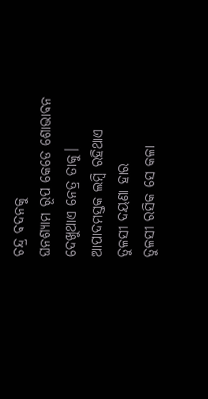ଚନ୍ଦ୍ର ଵଦନକୁ
ଘନଶ୍ୟାମ ରୂପ କେଡେ ଶୋଭାଵନ
ଦେଖୁଥାଏ ନେତ୍ର ତାକୁ।
ଆପାଦମସ୍ତକ ଲମ୍ବି ରହିଥାଏ
ତୁଳସୀ ଦୟଣା ହାର
ତୁଳସୀ ରସିକ ସେ କଳା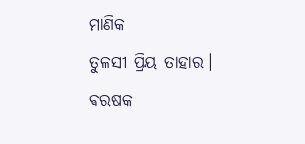ମାଣିକ
ତୁଳସୀ ପ୍ରିୟ ତାହାର।
ଵରଷକ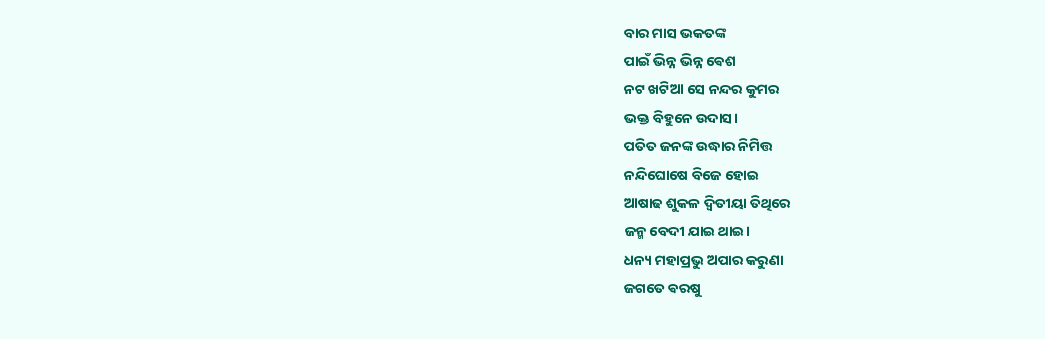ବାର ମାସ ଭକତଙ୍କ
ପାଇଁ ଭିନ୍ନ ଭିନ୍ନ ଵେଶ
ନଟ ଖଟିଆ ସେ ନନ୍ଦର କୁମର
ଭକ୍ତ ବିହୁନେ ଉଦାସ।
ପତିତ ଜନଙ୍କ ଉଦ୍ଧାର ନିମିତ୍ତ
ନନ୍ଦିଘୋଷେ ବିଜେ ହୋଇ
ଆଷାଢ ଶୁକଳ ଦ୍ଵିତୀୟା ତିଥିରେ
ଜନ୍ମ ବେଦୀ ଯାଇ ଥାଇ।
ଧନ୍ୟ ମହାପ୍ରଭୁ ଅପାର କରୁଣା
ଜଗତେ ଵରଷୁ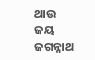ଥାଉ
ଜୟ ଜଗନ୍ନାଥ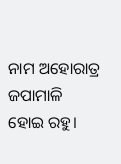ନାମ ଅହୋରାତ୍ର
ଜପାମାଳି ହୋଇ ରହୁ।